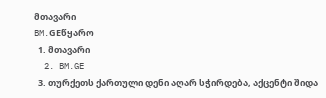მთავარი
BM.GEწყარო
  1. მთავარი
  2. BM.GE
  3. თურქეთს ქართული დენი აღარ სჭირდება, აქცენტი შიდა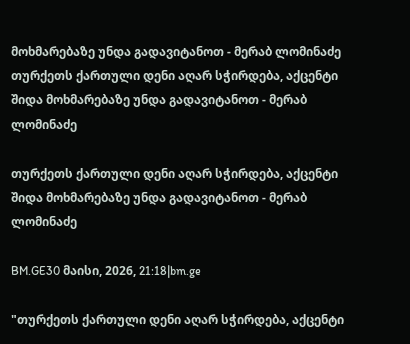მოხმარებაზე უნდა გადავიტანოთ - მერაბ ლომინაძე
თურქეთს ქართული დენი აღარ სჭირდება, აქცენტი შიდა მოხმარებაზე უნდა გადავიტანოთ - მერაბ ლომინაძე

თურქეთს ქართული დენი აღარ სჭირდება, აქცენტი შიდა მოხმარებაზე უნდა გადავიტანოთ - მერაბ ლომინაძე

BM.GE30 მაისი, 2026, 21:18|bm.ge

"თურქეთს ქართული დენი აღარ სჭირდება, აქცენტი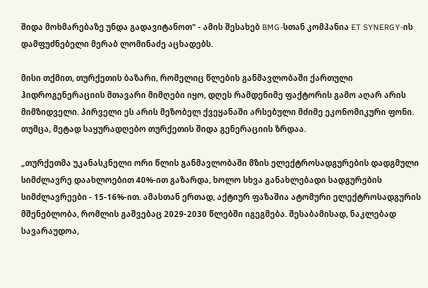შიდა მოხმარებაზე უნდა გადავიტანოთ" - ამის შესახებ BMG-სთან კომპანია ET SYNERGY-ის დამფუძნებელი მერაბ ლომინაძე აცხადებს.

მისი თქმით, თურქეთის ბაზარი, რომელიც წლების განმავლობაში ქართული ჰიდროგენერაციის მთავარი მიმღები იყო, დღეს რამდენიმე ფაქტორის გამო აღარ არის მიმზიდველი. პირველი ეს არის მეზობელ ქვეყანაში არსებული მძიმე ეკონომიკური ფონი. თუმცა, მეტად საყურადღებო თურქეთის შიდა გენერაციის ზრდაა.

„თურქეთმა უკანასკნელი ორი წლის განმავლობაში მზის ელექტროსადგურების დადგმული სიმძლავრე დაახლოებით 40%-ით გაზარდა, ხოლო სხვა განახლებადი სადგურების სიმძლავრეები - 15-16%-ით. ამასთან ერთად, აქტიურ ფაზაშია ატომური ელექტროსადგურის მშენებლობა, რომლის გაშვებაც 2029-2030 წლებში იგეგმება. შესაბამისად, ნაკლებად სავარაუდოა,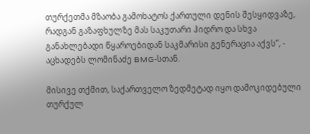თურქეთმა მზაობა გამოხატოს ქართული დენის შესყიდვაზე, რადგან გაზაფხულზე მას საკუთარი ჰიდრო და სხვა განახლებადი წყაროებიდან საკმარისი გენერაცია აქვს“, - აცხადებს ლომინაძე BMG-სთან.

მისივე თქმით, საქართველო ზედმეტად იყო დამოკიდებული თურქულ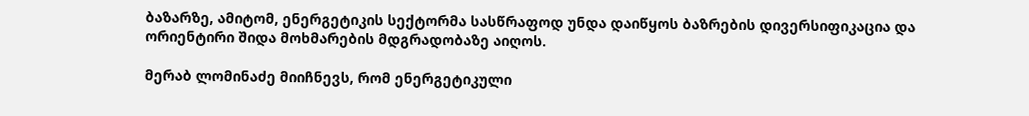ბაზარზე, ამიტომ, ენერგეტიკის სექტორმა სასწრაფოდ უნდა დაიწყოს ბაზრების დივერსიფიკაცია და ორიენტირი შიდა მოხმარების მდგრადობაზე აიღოს.

მერაბ ლომინაძე მიიჩნევს, რომ ენერგეტიკული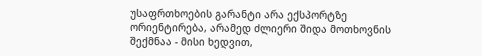უსაფრთხოების გარანტი არა ექსპორტზე ორიენტირება, არამედ ძლიერი შიდა მოთხოვნის შექმნაა - მისი ხედვით,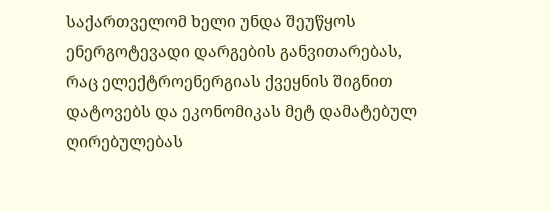საქართველომ ხელი უნდა შეუწყოს ენერგოტევადი დარგების განვითარებას, რაც ელექტროენერგიას ქვეყნის შიგნით დატოვებს და ეკონომიკას მეტ დამატებულ ღირებულებას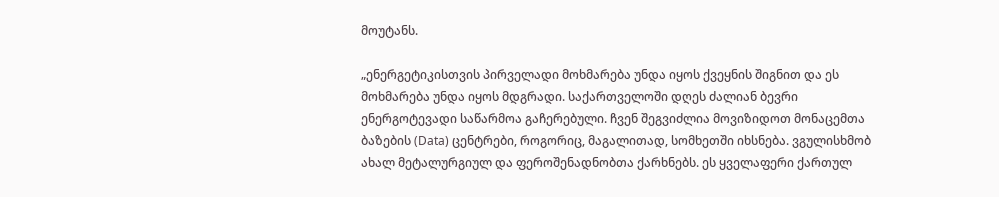მოუტანს.

„ენერგეტიკისთვის პირველადი მოხმარება უნდა იყოს ქვეყნის შიგნით და ეს მოხმარება უნდა იყოს მდგრადი. საქართველოში დღეს ძალიან ბევრი ენერგოტევადი საწარმოა გაჩერებული. ჩვენ შეგვიძლია მოვიზიდოთ მონაცემთა ბაზების (Data) ცენტრები, როგორიც, მაგალითად, სომხეთში იხსნება. ვგულისხმობ ახალ მეტალურგიულ და ფეროშენადნობთა ქარხნებს. ეს ყველაფერი ქართულ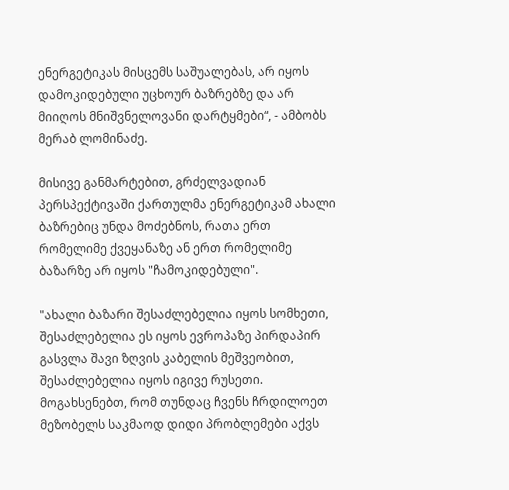ენერგეტიკას მისცემს საშუალებას, არ იყოს დამოკიდებული უცხოურ ბაზრებზე და არ მიიღოს მნიშვნელოვანი დარტყმები“, - ამბობს მერაბ ლომინაძე.

მისივე განმარტებით, გრძელვადიან პერსპექტივაში ქართულმა ენერგეტიკამ ახალი ბაზრებიც უნდა მოძებნოს, რათა ერთ რომელიმე ქვეყანაზე ან ერთ რომელიმე ბაზარზე არ იყოს "ჩამოკიდებული".

"ახალი ბაზარი შესაძლებელია იყოს სომხეთი, შესაძლებელია ეს იყოს ევროპაზე პირდაპირ გასვლა შავი ზღვის კაბელის მეშვეობით, შესაძლებელია იყოს იგივე რუსეთი. მოგახსენებთ, რომ თუნდაც ჩვენს ჩრდილოეთ მეზობელს საკმაოდ დიდი პრობლემები აქვს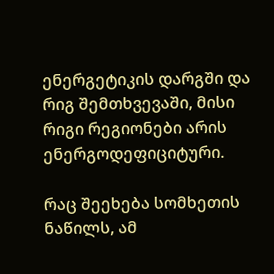ენერგეტიკის დარგში და რიგ შემთხვევაში, მისი რიგი რეგიონები არის ენერგოდეფიციტური.

რაც შეეხება სომხეთის ნაწილს, ამ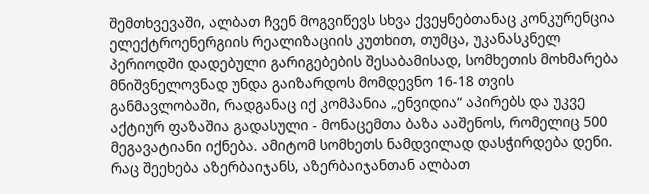შემთხვევაში, ალბათ ჩვენ მოგვიწევს სხვა ქვეყნებთანაც კონკურენცია ელექტროენერგიის რეალიზაციის კუთხით, თუმცა, უკანასკნელ პერიოდში დადებული გარიგებების შესაბამისად, სომხეთის მოხმარება მნიშვნელოვნად უნდა გაიზარდოს მომდევნო 16-18 თვის განმავლობაში, რადგანაც იქ კომპანია „ენვიდია“ აპირებს და უკვე აქტიურ ფაზაშია გადასული - მონაცემთა ბაზა ააშენოს, რომელიც 500 მეგავატიანი იქნება. ამიტომ სომხეთს ნამდვილად დასჭირდება დენი. რაც შეეხება აზერბაიჯანს, აზერბაიჯანთან ალბათ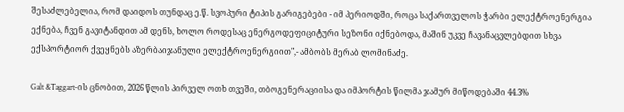შესაძლებელია, რომ დაიდოს თუნდაც ე.წ. სვოპური ტიპის გარიგებები - იმ პერიოდში, როცა საქართველოს ჭარბი ელექტროენერგია ექნება, ჩვენ გავიტანდით ამ დენს, ხოლო როდესაც ენერგოდეფიციტური სეზონი იქნებოდა, მაშინ უკვე ჩავანაცვლებდით სხვა ექსპორტიორ ქვეყნებს აზერბაიჯანული ელექტროენერგიით",- ამბობს მერაბ ლომინაძე.

Galt &Taggart-ის ცნობით, 2026 წლის პირველ ოთხ თვეში, თბოგენერაციისა და იმპორტის წილმა ჯამურ მიწოდებაში 44.3%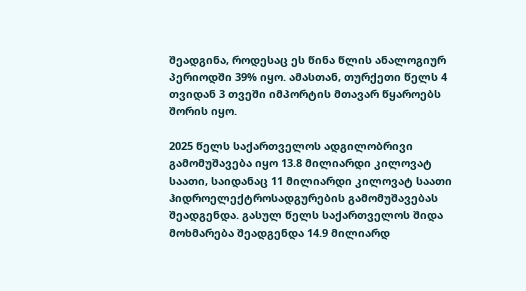შეადგინა, როდესაც ეს წინა წლის ანალოგიურ პერიოდში 39% იყო. ამასთან, თურქეთი წელს 4 თვიდან 3 თვეში იმპორტის მთავარ წყაროებს შორის იყო.

2025 წელს საქართველოს ადგილობრივი გამომუშავება იყო 13.8 მილიარდი კილოვატ საათი, საიდანაც 11 მილიარდი კილოვატ საათი ჰიდროელექტროსადგურების გამომუშავებას შეადგენდა. გასულ წელს საქართველოს შიდა მოხმარება შეადგენდა 14.9 მილიარდ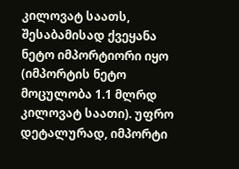კილოვატ საათს, შესაბამისად ქვეყანა ნეტო იმპორტიორი იყო (იმპორტის ნეტო მოცულობა 1.1 მლრდ კილოვატ საათი). უფრო დეტალურად, იმპორტი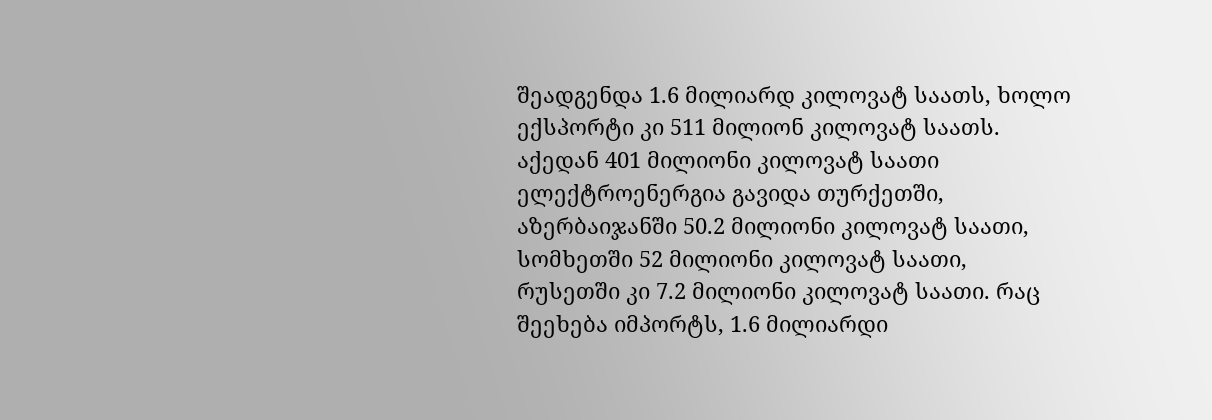შეადგენდა 1.6 მილიარდ კილოვატ საათს, ხოლო ექსპორტი კი 511 მილიონ კილოვატ საათს. აქედან 401 მილიონი კილოვატ საათი ელექტროენერგია გავიდა თურქეთში, აზერბაიჯანში 50.2 მილიონი კილოვატ საათი, სომხეთში 52 მილიონი კილოვატ საათი, რუსეთში კი 7.2 მილიონი კილოვატ საათი. რაც შეეხება იმპორტს, 1.6 მილიარდი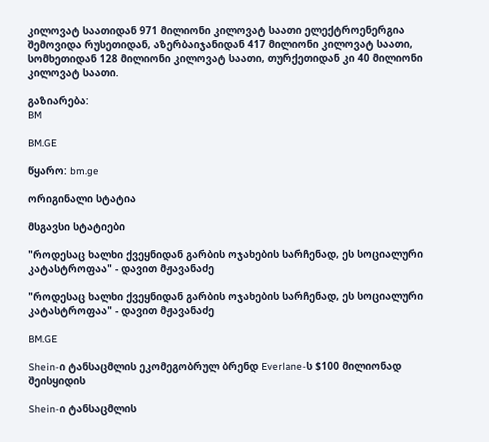კილოვატ საათიდან 971 მილიონი კილოვატ საათი ელექტროენერგია შემოვიდა რუსეთიდან, აზერბაიჯანიდან 417 მილიონი კილოვატ საათი, სომხეთიდან 128 მილიონი კილოვატ საათი, თურქეთიდან კი 40 მილიონი კილოვატ საათი.

გაზიარება:
BM

BM.GE

წყარო: bm.ge

ორიგინალი სტატია

მსგავსი სტატიები

"როდესაც ხალხი ქვეყნიდან გარბის ოჯახების სარჩენად, ეს სოციალური კატასტროფაა" - დავით მჟავანაძე

"როდესაც ხალხი ქვეყნიდან გარბის ოჯახების სარჩენად, ეს სოციალური კატასტროფაა" - დავით მჟავანაძე

BM.GE

Shein-ი ტანსაცმლის ეკომეგობრულ ბრენდ Everlane-ს $100 მილიონად შეისყიდის

Shein-ი ტანსაცმლის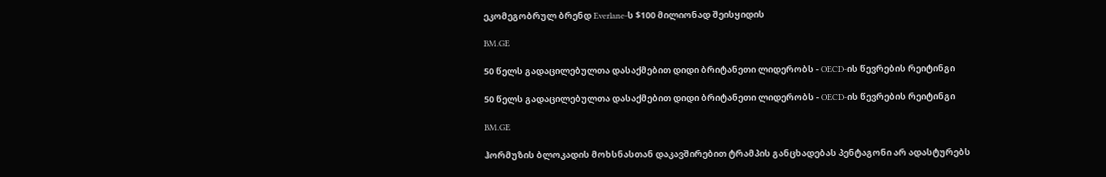ეკომეგობრულ ბრენდ Everlane-ს $100 მილიონად შეისყიდის

BM.GE

50 წელს გადაცილებულთა დასაქმებით დიდი ბრიტანეთი ლიდერობს - OECD-ის წევრების რეიტინგი

50 წელს გადაცილებულთა დასაქმებით დიდი ბრიტანეთი ლიდერობს - OECD-ის წევრების რეიტინგი

BM.GE

ჰორმუზის ბლოკადის მოხსნასთან დაკავშირებით ტრამპის განცხადებას პენტაგონი არ ადასტურებს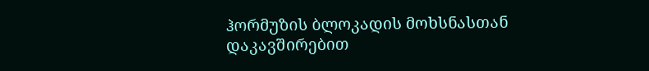ჰორმუზის ბლოკადის მოხსნასთან დაკავშირებით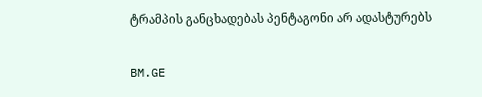ტრამპის განცხადებას პენტაგონი არ ადასტურებს

BM.GE